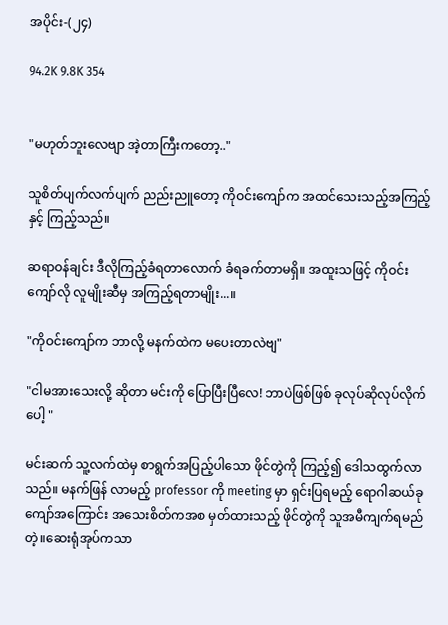အပိုင်း-(၂၄)

94.2K 9.8K 354


"မဟုတ်ဘူးလေဗျာ အဲ့တာကြီးကတော့.."

သူစိတ်ပျက်လက်ပျက် ညည်းညူတော့ ကိုဝင်းကျော်က အထင်သေးသည့်အကြည့်နှင့် ကြည့်သည်။

ဆရာဝန်ချင်း ဒီလိုကြည့်ခံရတာလောက် ခံရခက်တာမရှိ။ အထူးသဖြင့် ကိုဝင်းကျော်လို လူမျိုးဆီမှ အကြည့်ရတာမျိုး...။

"ကိုဝင်းကျော်က ဘာလို့ မနက်ထဲက မပေးတာလဲဗျ"

"ငါမအားသေးလို့ ဆိုတာ မင်းကို ပြောပြီးပြီလေ! ဘာပဲဖြစ်ဖြစ် ခုလုပ်ဆိုလုပ်လိုက်ပေါ့ "

မင်းဆက် သူ့လက်ထဲမှ စာရွက်အပြည့်ပါသော ဖိုင်တွဲကို ကြည့်၍ ဒေါသထွက်လာသည်။ မနက်ဖြန် လာမည့် professor ကို meeting မှာ ရှင်းပြရမည့် ရောဂါဆယ်ခုကျော်အကြောင်း အသေးစိတ်ကအစ မှတ်ထားသည့် ဖိုင်တွဲကို သူအမီကျက်ရမည်တဲ့။ဆေးရုံအုပ်ကသာ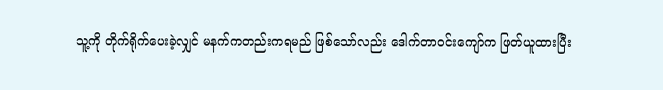သူ့ကို တိုက်ရိုက်ပေးခဲ့လျှင် မနက်ကတည်းကရမည် ဖြစ်သော်လည်း ဒေါက်တာဝင်းကျော်က ဖြတ်ယူထားပြီး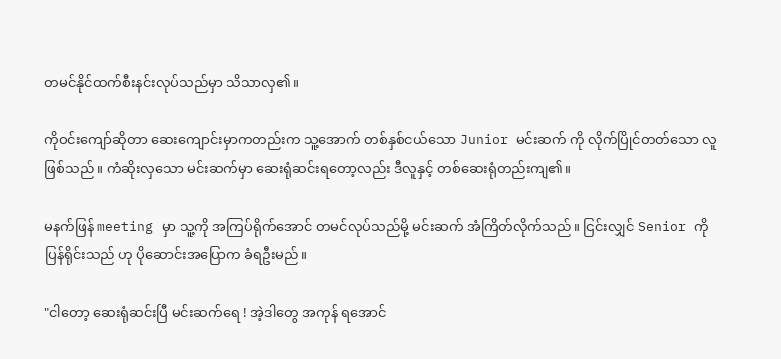တမင်နိုင်ထက်စီးနင်းလုပ်သည်မှာ သိသာလှ၏။

ကိုဝင်းကျော်ဆိုတာ ဆေးကျောင်းမှာကတည်းက သူ့အောက် တစ်နှစ်ငယ်သော Junior မင်းဆက် ကို လိုက်ပြိုင်တတ်သော လူဖြစ်သည်။ ကံဆိုးလှသော မင်းဆက်မှာ ဆေးရုံဆင်းရတော့လည်း ဒီလူနှင့် တစ်ဆေးရုံတည်းကျ၏။

မနက်ဖြန် meeting မှာ သူ့ကို အကြပ်ရိုက်အောင် တမင်လုပ်သည်မို့ မင်းဆက် အံကြိတ်လိုက်သည်။ ငြင်းလျှင် Senior ကိုပြန်ရိုင်းသည် ဟု ပိုဆောင်းအပြောက ခံရဦးမည်။

"ငါတော့ ဆေးရုံဆင်းပြီ မင်းဆက်ရေ ! အဲ့ဒါတွေ အကုန် ရအောင်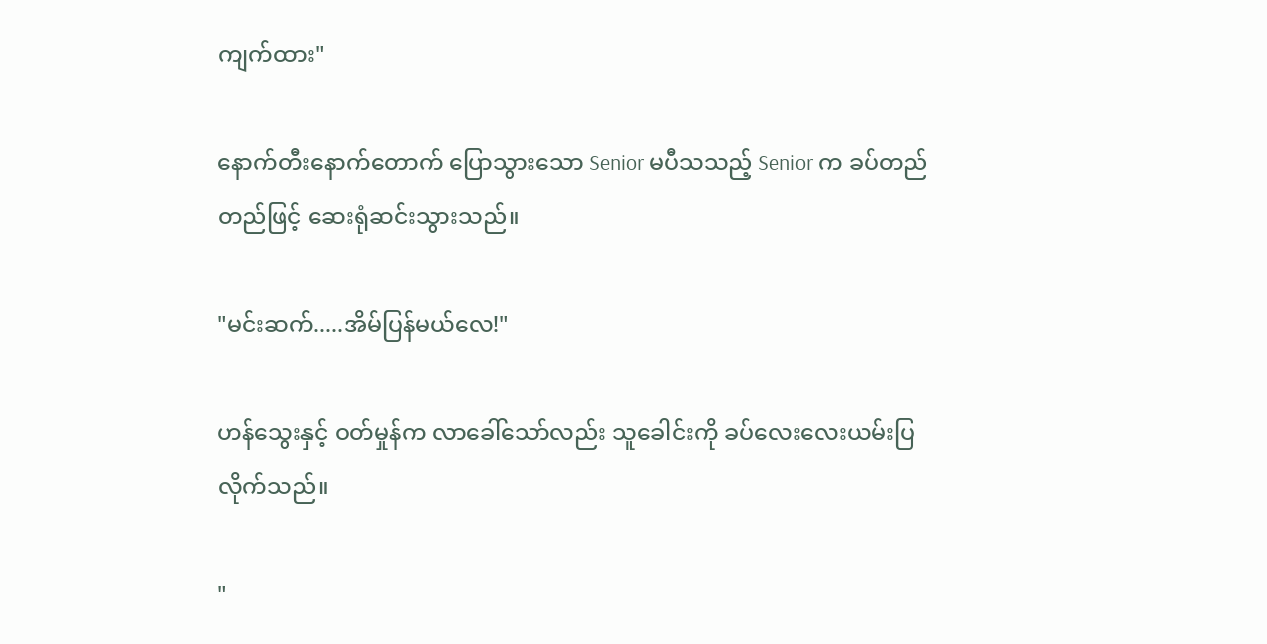ကျက်ထား"

နောက်တီးနောက်တောက် ပြောသွားသော Senior မပီသသည့် Senior က ခပ်တည်တည်ဖြင့် ဆေးရုံဆင်းသွားသည်။

"မင်းဆက်.....အိမ်ပြန်မယ်လေ!"

ဟန်သွေးနှင့် ဝတ်မှုန်က လာခေါ်သော်လည်း သူခေါင်းကို ခပ်လေးလေးယမ်းပြလိုက်သည်။

"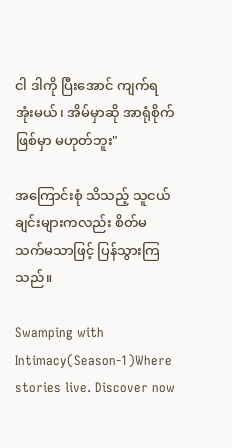ငါ ဒါကို ပြီးအောင် ကျက်ရအုံးမယ်၊ အိမ်မှာဆို အာရုံစိုက်ဖြစ်မှာ မဟုတ်ဘူး"

အကြောင်းစုံ သိသည့် သူငယ်ချင်းများကလည်း စိတ်မသက်မသာဖြင့် ပြန်သွားကြသည်။

Swamping with Intimacy(Season-1)Where stories live. Discover now